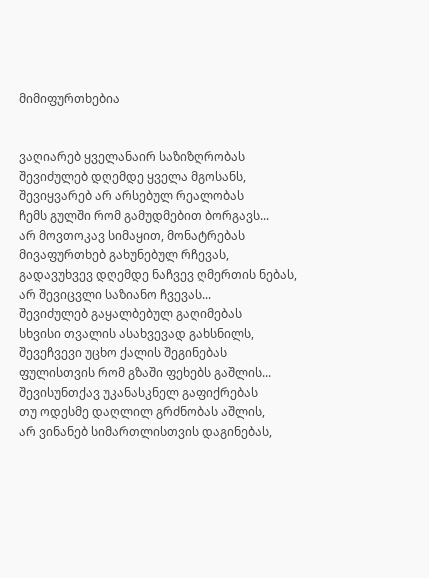მიმიფურთხებია


ვაღიარებ ყველანაირ საზიზღრობას
შევიძულებ დღემდე ყველა მგოსანს,
შევიყვარებ არ არსებულ რეალობას
ჩემს გულში რომ გამუდმებით ბორგავს...
არ მოვთოკავ სიმაყით, მონატრებას
მივაფურთხებ გახუნებულ რჩევას,
გადავუხვევ დღემდე ნაჩვევ ღმერთის ნებას,
არ შევიცვლი საზიანო ჩვევას...
შევიძულებ გაყალბებულ გაღიმებას
სხვისი თვალის ასახვევად გახსნილს,
შევეჩვევი უცხო ქალის შეგინებას
ფულისთვის რომ გზაში ფეხებს გაშლის...
შევისუნთქავ უკანასკნელ გაფიქრებას
თუ ოდესმე დაღლილ გრძნობას აშლის,
არ ვინანებ სიმართლისთვის დაგინებას,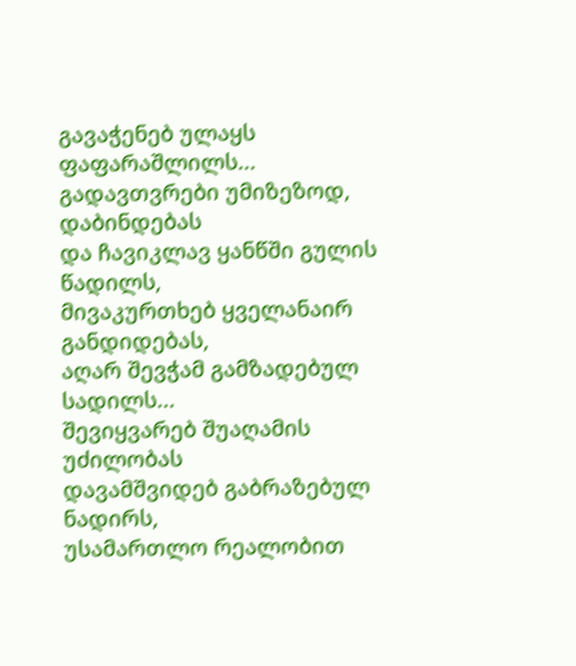გავაჭენებ ულაყს ფაფარაშლილს...
გადავთვრები უმიზეზოდ, დაბინდებას
და ჩავიკლავ ყანწში გულის წადილს,
მივაკურთხებ ყველანაირ განდიდებას,
აღარ შევჭამ გამზადებულ სადილს...
შევიყვარებ შუაღამის უძილობას
დავამშვიდებ გაბრაზებულ ნადირს,
უსამართლო რეალობით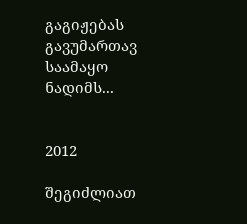გაგიჟებას
გავუმართავ საამაყო ნადიმს...


2012

შეგიძლიათ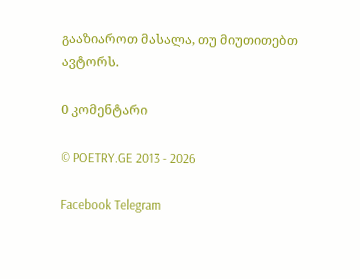გააზიაროთ მასალა, თუ მიუთითებთ ავტორს.

0 კომენტარი

© POETRY.GE 2013 - 2026

Facebook Telegram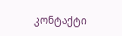კონტაქტი